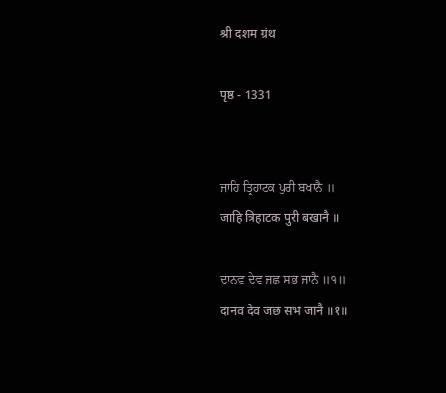श्री दशम ग्रंथ

पृष्ठ - 1331


ਜਾਹਿ ਤ੍ਰਿਹਾਟਕ ਪੁਰੀ ਬਖਾਨੈ ॥
जाहि त्रिहाटक पुरी बखानै ॥

ਦਾਨਵ ਦੇਵ ਜਛ ਸਭ ਜਾਨੈ ॥੧॥
दानव देव जछ सभ जानै ॥१॥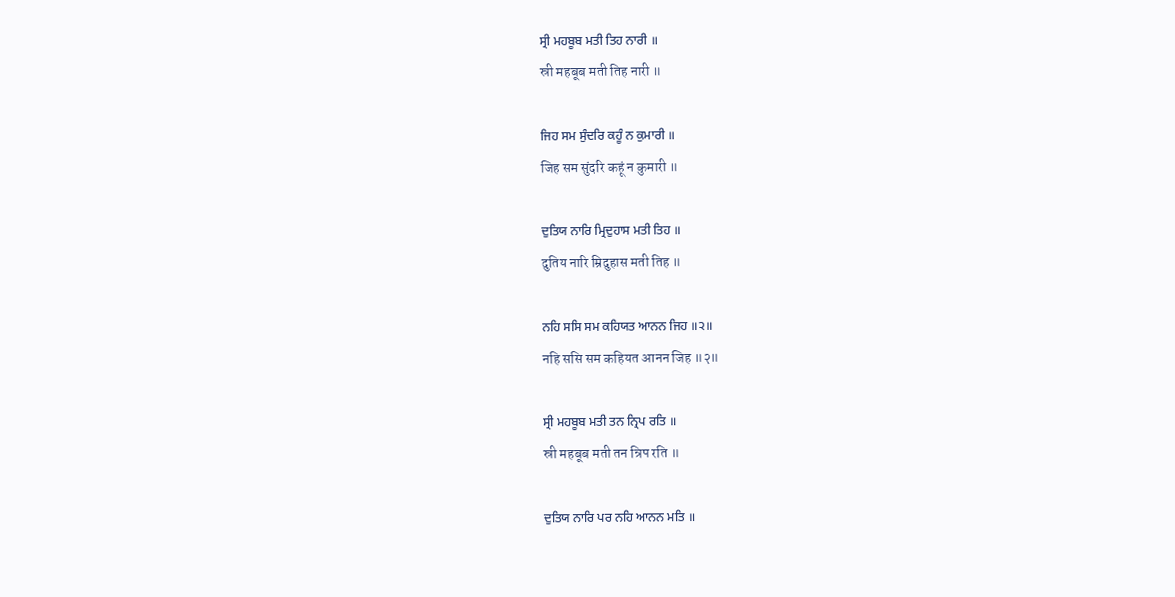ਸ੍ਰੀ ਮਹਬੂਬ ਮਤੀ ਤਿਹ ਨਾਰੀ ॥
स्री महबूब मती तिह नारी ॥

ਜਿਹ ਸਮ ਸੁੰਦਰਿ ਕਹੂੰ ਨ ਕੁਮਾਰੀ ॥
जिह सम सुंदरि कहूं न कुमारी ॥

ਦੁਤਿਯ ਨਾਰਿ ਮ੍ਰਿਦੁਹਾਸ ਮਤੀ ਤਿਹ ॥
दुतिय नारि म्रिदुहास मती तिह ॥

ਨਹਿ ਸਸਿ ਸਮ ਕਹਿਯਤ ਆਨਨ ਜਿਹ ॥੨॥
नहि ससि सम कहियत आनन जिह ॥२॥

ਸ੍ਰੀ ਮਹਬੂਬ ਮਤੀ ਤਨ ਨ੍ਰਿਪ ਰਤਿ ॥
स्री महबूब मती तन न्रिप रति ॥

ਦੁਤਿਯ ਨਾਰਿ ਪਰ ਨਹਿ ਆਨਨ ਮਤਿ ॥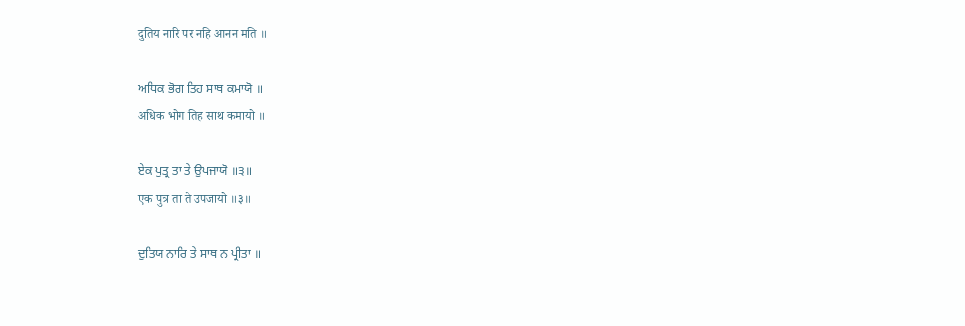दुतिय नारि पर नहि आनन मति ॥

ਅਧਿਕ ਭੋਗ ਤਿਹ ਸਾਥ ਕਮਾਯੋ ॥
अधिक भोग तिह साथ कमायो ॥

ਏਕ ਪੁਤ੍ਰ ਤਾ ਤੇ ਉਪਜਾਯੋ ॥੩॥
एक पुत्र ता ते उपजायो ॥३॥

ਦੁਤਿਯ ਨਾਰਿ ਤੇ ਸਾਥ ਨ ਪ੍ਰੀਤਾ ॥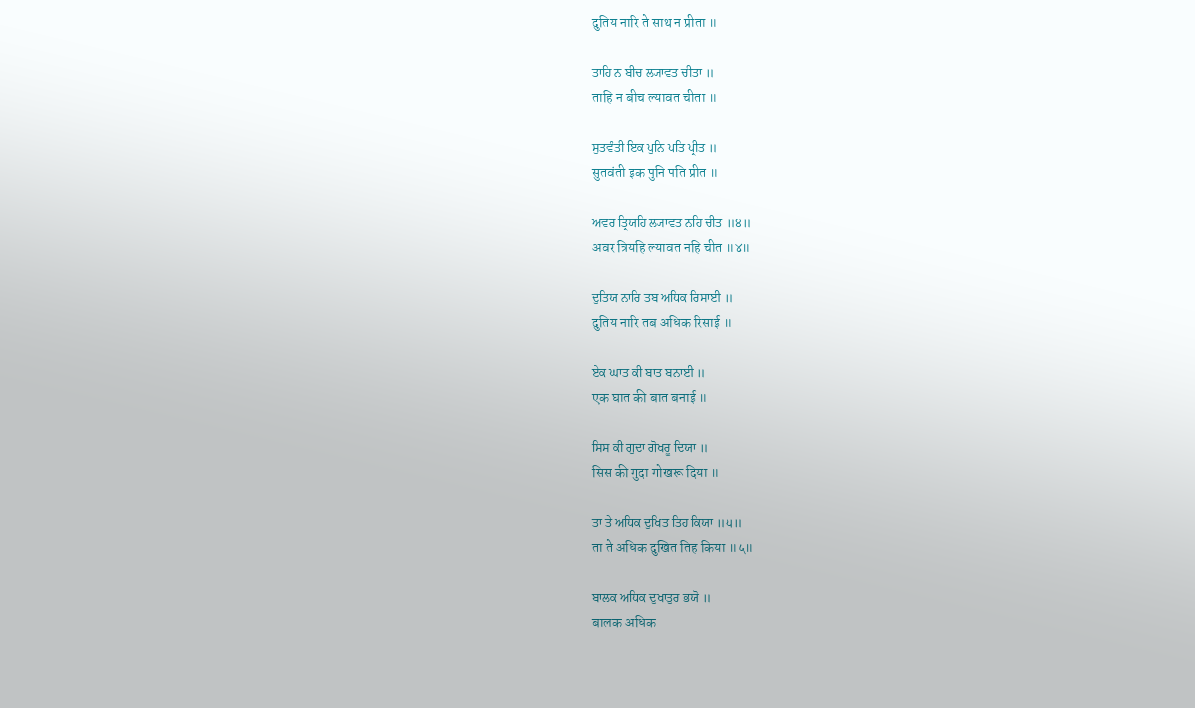दुतिय नारि ते साथ न प्रीता ॥

ਤਾਹਿ ਨ ਬੀਚ ਲ੍ਯਾਵਤ ਚੀਤਾ ॥
ताहि न बीच ल्यावत चीता ॥

ਸੁਤਵੰਤੀ ਇਕ ਪੁਨਿ ਪਤਿ ਪ੍ਰੀਤ ॥
सुतवंती इक पुनि पति प्रीत ॥

ਅਵਰ ਤ੍ਰਿਯਹਿ ਲ੍ਯਾਵਤ ਨਹਿ ਚੀਤ ॥੪॥
अवर त्रियहि ल्यावत नहि चीत ॥४॥

ਦੁਤਿਯ ਨਾਰਿ ਤਬ ਅਧਿਕ ਰਿਸਾਈ ॥
दुतिय नारि तब अधिक रिसाई ॥

ਏਕ ਘਾਤ ਕੀ ਬਾਤ ਬਨਾਈ ॥
एक घात की बात बनाई ॥

ਸਿਸ ਕੀ ਗੁਦਾ ਗੋਖਰੂ ਦਿਯਾ ॥
सिस की गुदा गोखरू दिया ॥

ਤਾ ਤੇ ਅਧਿਕ ਦੁਖਿਤ ਤਿਹ ਕਿਯਾ ॥੫॥
ता ते अधिक दुखित तिह किया ॥५॥

ਬਾਲਕ ਅਧਿਕ ਦੁਖਾਤੁਰ ਭਯੋ ॥
बालक अधिक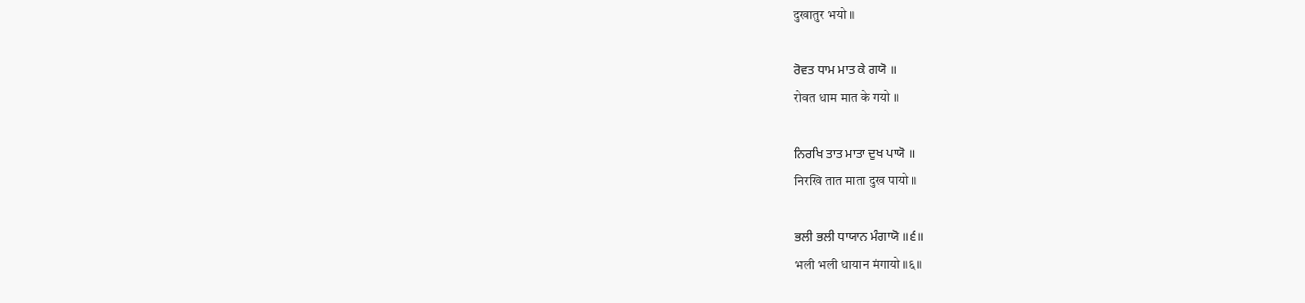दुखातुर भयो ॥

ਰੋਵਤ ਧਾਮ ਮਾਤ ਕੇ ਗਯੋ ॥
रोवत धाम मात के गयो ॥

ਨਿਰਖਿ ਤਾਤ ਮਾਤਾ ਦੁਖ ਪਾਯੋ ॥
निरखि तात माता दुख पायो ॥

ਭਲੀ ਭਲੀ ਧਾਯਾਨ ਮੰਗਾਯੋ ॥੬॥
भली भली धायान मंगायो ॥६॥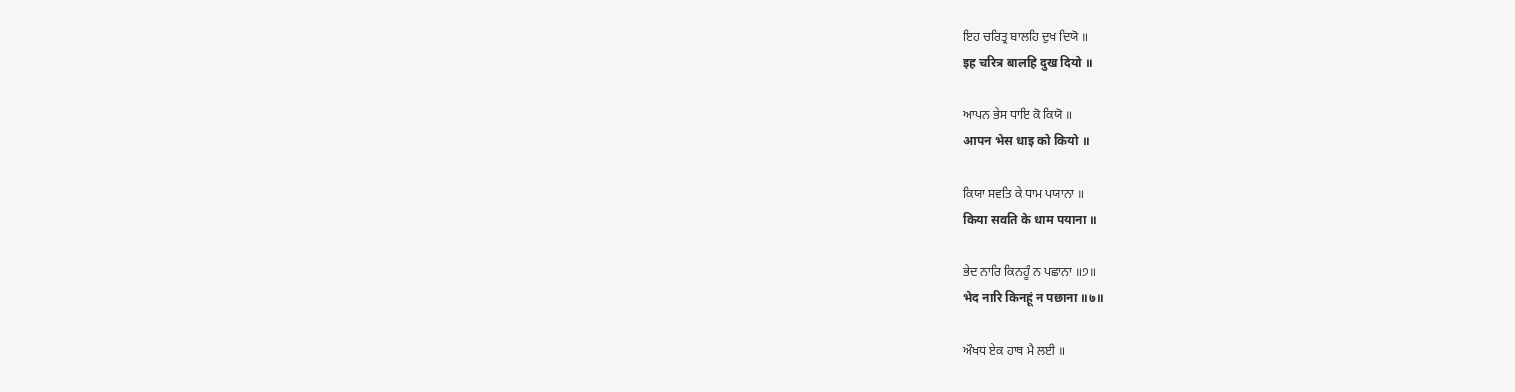ਇਹ ਚਰਿਤ੍ਰ ਬਾਲਹਿ ਦੁਖ ਦਿਯੋ ॥
इह चरित्र बालहि दुख दियो ॥

ਆਪਨ ਭੇਸ ਧਾਇ ਕੋ ਕਿਯੋ ॥
आपन भेस धाइ को कियो ॥

ਕਿਯਾ ਸਵਤਿ ਕੇ ਧਾਮ ਪਯਾਨਾ ॥
किया सवति के धाम पयाना ॥

ਭੇਦ ਨਾਰਿ ਕਿਨਹੂੰ ਨ ਪਛਾਨਾ ॥੭॥
भेद नारि किनहूं न पछाना ॥७॥

ਔਖਧ ਏਕ ਹਾਥ ਮੈ ਲਈ ॥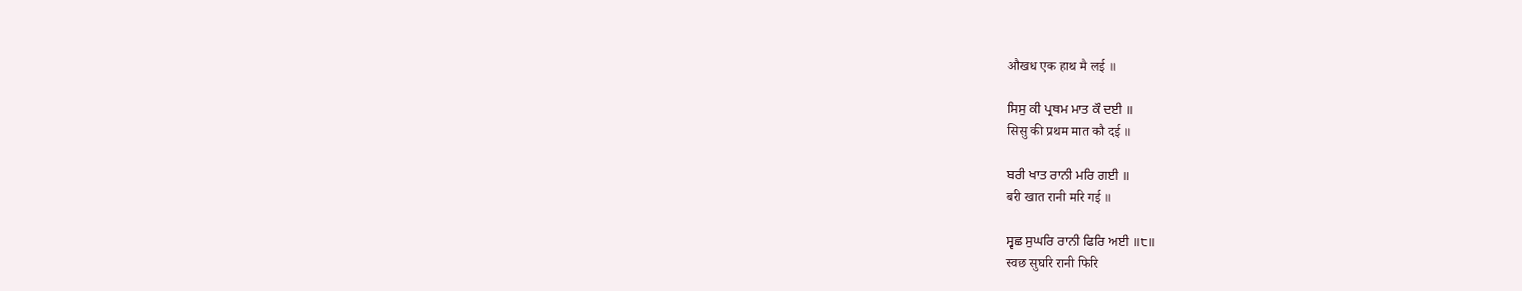औखध एक हाथ मै लई ॥

ਸਿਸੁ ਕੀ ਪ੍ਰਥਮ ਮਾਤ ਕੌ ਦਈ ॥
सिसु की प्रथम मात कौ दई ॥

ਬਰੀ ਖਾਤ ਰਾਨੀ ਮਰਿ ਗਈ ॥
बरी खात रानी मरि गई ॥

ਸ੍ਵਛ ਸੁਘਰਿ ਰਾਨੀ ਫਿਰਿ ਅਈ ॥੮॥
स्वछ सुघरि रानी फिरि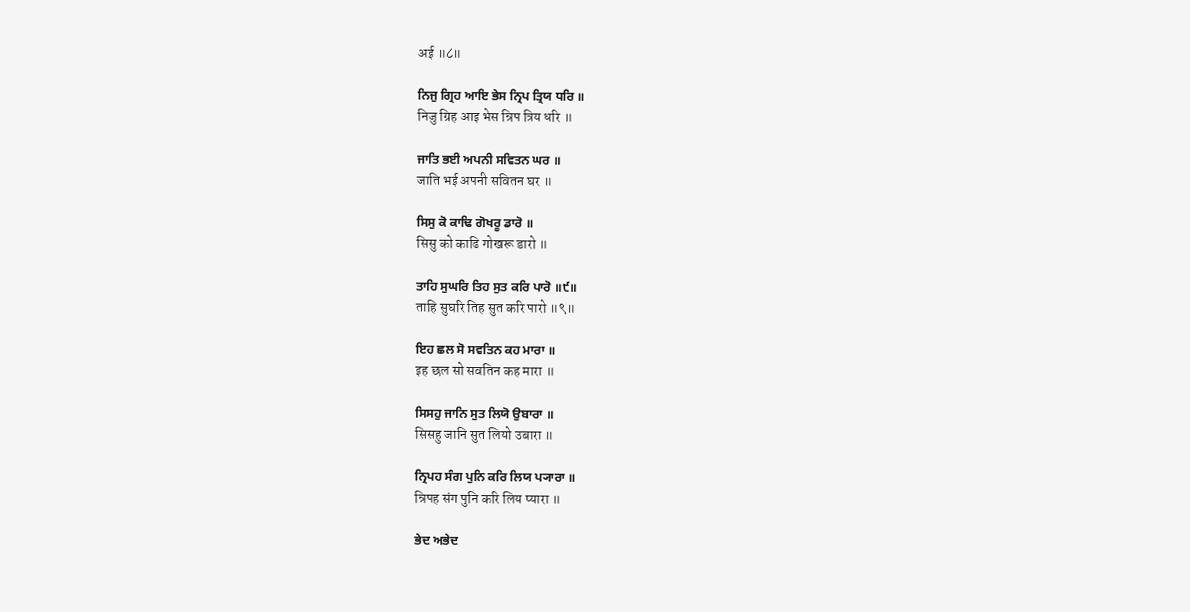अई ॥८॥

ਨਿਜੁ ਗ੍ਰਿਹ ਆਇ ਭੇਸ ਨ੍ਰਿਪ ਤ੍ਰਿਯ ਧਰਿ ॥
निजु ग्रिह आइ भेस न्रिप त्रिय धरि ॥

ਜਾਤਿ ਭਈ ਅਪਨੀ ਸਵਿਤਨ ਘਰ ॥
जाति भई अपनी सवितन घर ॥

ਸਿਸੁ ਕੋ ਕਾਢਿ ਗੋਖਰੂ ਡਾਰੋ ॥
सिसु को काढि गोखरू डारो ॥

ਤਾਹਿ ਸੁਘਰਿ ਤਿਹ ਸੁਤ ਕਰਿ ਪਾਰੋ ॥੯॥
ताहि सुघरि तिह सुत करि पारो ॥९॥

ਇਹ ਛਲ ਸੋ ਸਵਤਿਨ ਕਹ ਮਾਰਾ ॥
इह छल सो सवतिन कह मारा ॥

ਸਿਸਹੁ ਜਾਨਿ ਸੁਤ ਲਿਯੋ ਉਬਾਰਾ ॥
सिसहु जानि सुत लियो उबारा ॥

ਨ੍ਰਿਪਹ ਸੰਗ ਪੁਨਿ ਕਰਿ ਲਿਯ ਪ੍ਯਾਰਾ ॥
न्रिपह संग पुनि करि लिय प्यारा ॥

ਭੇਦ ਅਭੇਦ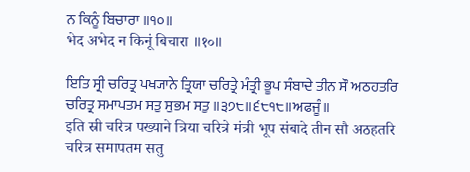ਨ ਕਿਨੂੰ ਬਿਚਾਰਾ ॥੧੦॥
भेद अभेद न किनूं बिचारा ॥१०॥

ਇਤਿ ਸ੍ਰੀ ਚਰਿਤ੍ਰ ਪਖ੍ਯਾਨੇ ਤ੍ਰਿਯਾ ਚਰਿਤ੍ਰੇ ਮੰਤ੍ਰੀ ਭੂਪ ਸੰਬਾਦੇ ਤੀਨ ਸੌ ਅਠਹਤਰਿ ਚਰਿਤ੍ਰ ਸਮਾਪਤਮ ਸਤੁ ਸੁਭਮ ਸਤੁ ॥੩੭੮॥੬੮੧੮॥ਅਫਜੂੰ॥
इति स्री चरित्र पख्याने त्रिया चरित्रे मंत्री भूप संबादे तीन सौ अठहतरि चरित्र समापतम सतु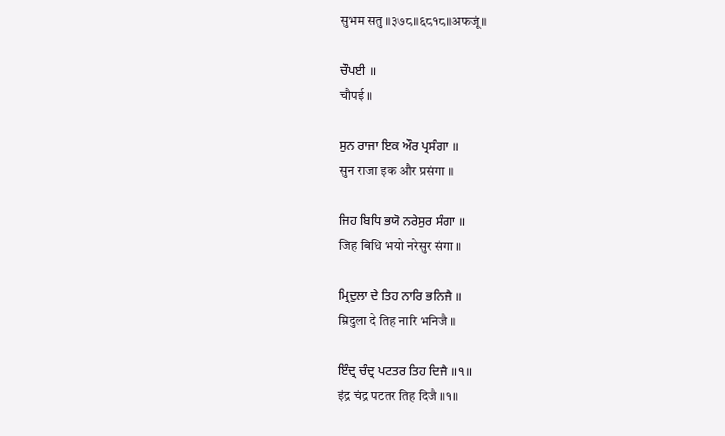सुभम सतु ॥३७८॥६८१८॥अफजूं॥

ਚੌਪਈ ॥
चौपई ॥

ਸੁਨ ਰਾਜਾ ਇਕ ਔਰ ਪ੍ਰਸੰਗਾ ॥
सुन राजा इक और प्रसंगा ॥

ਜਿਹ ਬਿਧਿ ਭਯੋ ਨਰੇਸੁਰ ਸੰਗਾ ॥
जिह बिधि भयो नरेसुर संगा ॥

ਮ੍ਰਿਦੁਲਾ ਦੇ ਤਿਹ ਨਾਰਿ ਭਨਿਜੈ ॥
म्रिदुला दे तिह नारि भनिजै ॥

ਇੰਦ੍ਰ ਚੰਦ੍ਰ ਪਟਤਰ ਤਿਹ ਦਿਜੈ ॥੧॥
इंद्र चंद्र पटतर तिह दिजै ॥१॥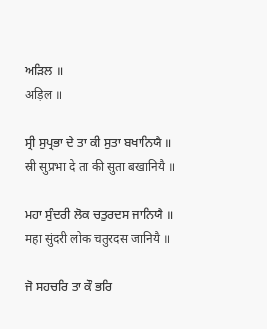ਅੜਿਲ ॥
अड़िल ॥

ਸ੍ਰੀ ਸੁਪ੍ਰਭਾ ਦੇ ਤਾ ਕੀ ਸੁਤਾ ਬਖਾਨਿਯੈ ॥
स्री सुप्रभा दे ता की सुता बखानियै ॥

ਮਹਾ ਸੁੰਦਰੀ ਲੋਕ ਚਤੁਰਦਸ ਜਾਨਿਯੈ ॥
महा सुंदरी लोक चतुरदस जानियै ॥

ਜੋ ਸਹਚਰਿ ਤਾ ਕੌ ਭਰਿ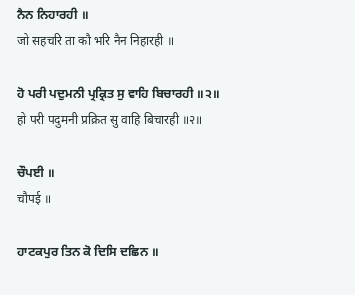ਨੈਨ ਨਿਹਾਰਹੀ ॥
जो सहचरि ता कौ भरि नैन निहारही ॥

ਹੋ ਪਰੀ ਪਦੁਮਨੀ ਪ੍ਰਕ੍ਰਿਤ ਸੁ ਵਾਹਿ ਬਿਚਾਰਹੀ ॥੨॥
हो परी पदुमनी प्रक्रित सु वाहि बिचारही ॥२॥

ਚੌਪਈ ॥
चौपई ॥

ਹਾਟਕਪੁਰ ਤਿਨ ਕੋ ਦਿਸਿ ਦਛਿਨ ॥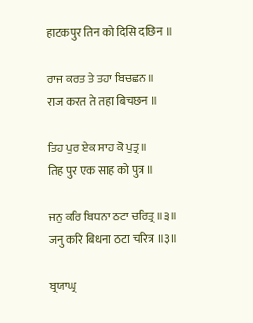हाटकपुर तिन को दिसि दछिन ॥

ਰਾਜ ਕਰਤ ਤੇ ਤਹਾ ਬਿਚਛਨ ॥
राज करत ते तहा बिचछन ॥

ਤਿਹ ਪੁਰ ਏਕ ਸਾਹ ਕੋ ਪੁਤ੍ਰ ॥
तिह पुर एक साह को पुत्र ॥

ਜਨੁ ਕਰਿ ਬਿਧਨਾ ਠਟਾ ਚਰਿਤ੍ਰ ॥੩॥
जनु करि बिधना ठटा चरित्र ॥३॥

ਬ੍ਰਯਾਘ੍ਰ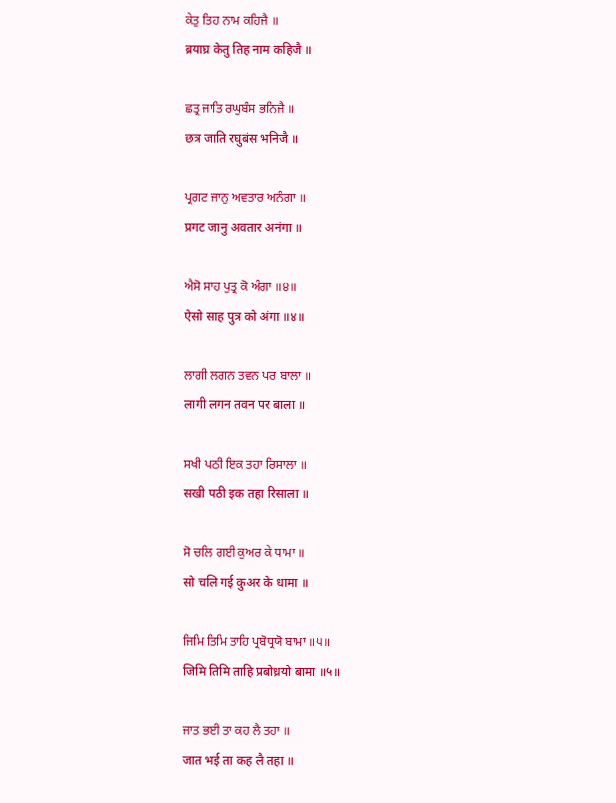ਕੇਤੁ ਤਿਹ ਨਾਮ ਕਹਿਜੈ ॥
ब्रयाघ्र केतु तिह नाम कहिजै ॥

ਛਤ੍ਰ ਜਾਤਿ ਰਘੁਬੰਸ ਭਨਿਜੈ ॥
छत्र जाति रघुबंस भनिजै ॥

ਪ੍ਰਗਟ ਜਾਨੁ ਅਵਤਾਰ ਅਨੰਗਾ ॥
प्रगट जानु अवतार अनंगा ॥

ਐਸੋ ਸਾਹ ਪੁਤ੍ਰ ਕੋ ਅੰਗਾ ॥੪॥
ऐसो साह पुत्र को अंगा ॥४॥

ਲਾਗੀ ਲਗਨ ਤਵਨ ਪਰ ਬਾਲਾ ॥
लागी लगन तवन पर बाला ॥

ਸਖੀ ਪਠੀ ਇਕ ਤਹਾ ਰਿਸਾਲਾ ॥
सखी पठी इक तहा रिसाला ॥

ਸੋ ਚਲਿ ਗਈ ਕੁਅਰ ਕੇ ਧਾਮਾ ॥
सो चलि गई कुअर के धामा ॥

ਜਿਮਿ ਤਿਮਿ ਤਾਹਿ ਪ੍ਰਬੋਧ੍ਰਯੋ ਬਾਮਾ ॥੫॥
जिमि तिमि ताहि प्रबोध्रयो बामा ॥५॥

ਜਾਤ ਭਈ ਤਾ ਕਹ ਲੈ ਤਹਾ ॥
जात भई ता कह लै तहा ॥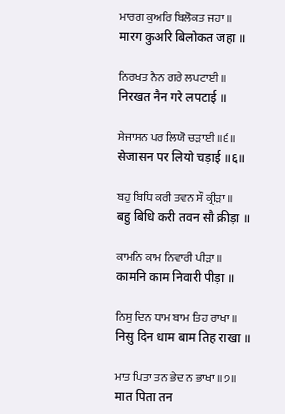ਮਾਰਗ ਕੁਅਰਿ ਬਿਲੋਕਤ ਜਹਾ ॥
मारग कुअरि बिलोकत जहा ॥

ਨਿਰਖਤ ਨੈਨ ਗਰੇ ਲਪਟਾਈ ॥
निरखत नैन गरे लपटाई ॥

ਸੇਜਾਸਨ ਪਰ ਲਿਯੋ ਚੜਾਈ ॥੬॥
सेजासन पर लियो चड़ाई ॥६॥

ਬਹੁ ਬਿਧਿ ਕਰੀ ਤਵਨ ਸੌ ਕ੍ਰੀੜਾ ॥
बहु बिधि करी तवन सौ क्रीड़ा ॥

ਕਾਮਨਿ ਕਾਮ ਨਿਵਾਰੀ ਪੀੜਾ ॥
कामनि काम निवारी पीड़ा ॥

ਨਿਸੁ ਦਿਨ ਧਾਮ ਬਾਮ ਤਿਹ ਰਾਖਾ ॥
निसु दिन धाम बाम तिह राखा ॥

ਮਾਤ ਪਿਤਾ ਤਨ ਭੇਦ ਨ ਭਾਖਾ ॥੭॥
मात पिता तन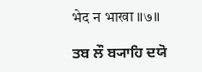भेद न भाखा ॥७॥

ਤਬ ਲੌ ਬ੍ਯਾਹਿ ਦਯੋ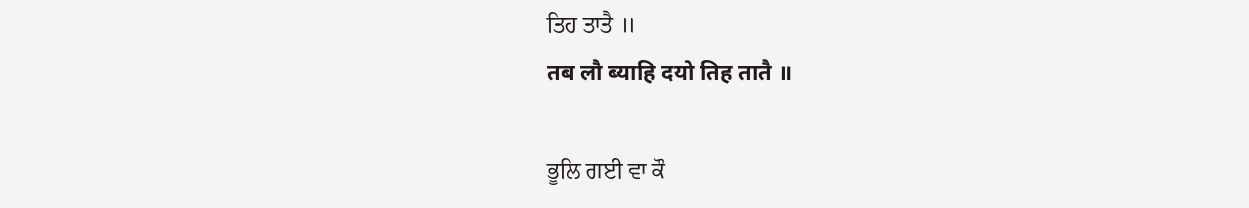ਤਿਹ ਤਾਤੈ ॥
तब लौ ब्याहि दयो तिह तातै ॥

ਭੂਲਿ ਗਈ ਵਾ ਕੌ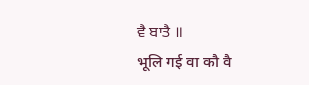ਵੈ ਬਾਤੈ ॥
भूलि गई वा कौ वै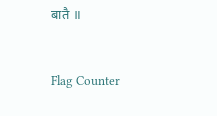बातै ॥


Flag Counter